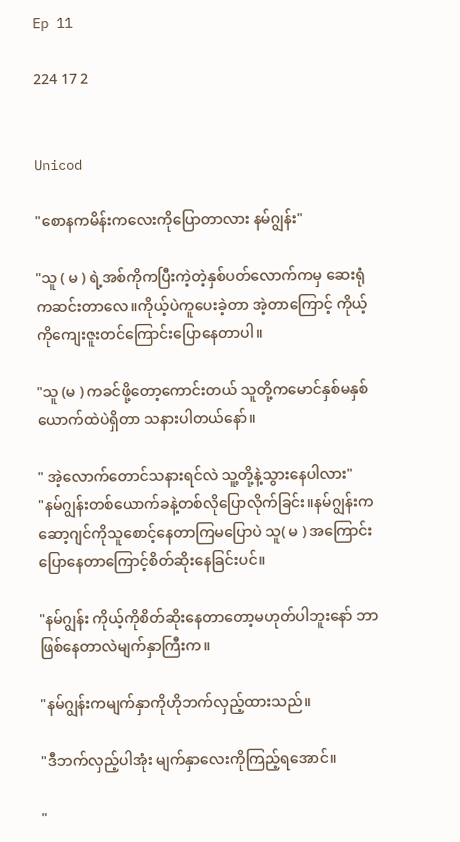Ep 11

224 17 2


Unicod

"စောနကမိန်းကလေးကိုပြောတာလား နမ်ဂျွန်း"

"သူ ( မ ) ရဲ့အစ်ကိုကပြီးကဲ့တဲ့နှစ်ပတ်လောက်ကမှ ဆေးရုံကဆင်းတာလေ။ကိုယ့်ပဲကူပေးခဲ့တာ အဲ့တာကြောင့် ကိုယ့်ကိုကျေးဇူးတင်ကြောင်းပြောနေတာပါ။

"သူ (မ ) ကခင်ဖို့တော့ကောင်းတယ် သူတို့ကမောင်နှစ်မနှစ်ယောက်ထဲပဲရှိတာ သနားပါတယ်နော်။

" အဲ့လောက်တောင်သနားရင်လဲ သူ့တို့နဲ့သွားနေပါလား"
"နမ်ဂျွန်းတစ်ယောက်ခနဲ့တစ်လိုပြောလိုက်ခြင်း။နမ်ဂျွန်းကဆော့ဂျင်ကိုသူစောင့်နေတာကြမပြောပဲ သူ( မ ) အကြောင်းပြောနေတာကြောင့်စိတ်ဆိုးနေခြင်းပင်။

"နမ်ဂျွန်း ကိုယ့်ကိုစိတ်ဆိုးနေတာတော့မဟုတ်ပါဘူးနော် ဘာဖြစ်နေတာလဲမျက်နှာကြီးက။

"နမ်ဂျွန်းကမျက်နှာကိုဟိုဘက်လှည့်ထားသည်။

"ဒီဘက်လှည့်ပါအုံး မျက်နှာလေးကိုကြည့်ရအောင်။

"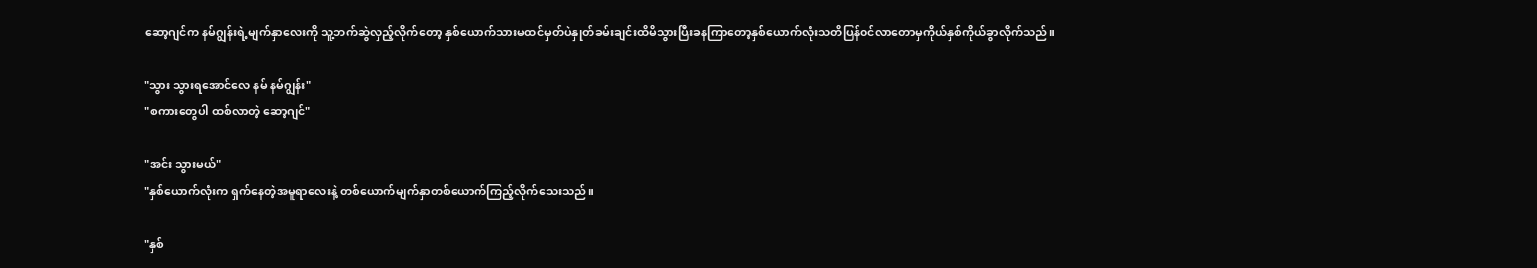ဆော့ဂျင်က နမ်ဂျွန်းရဲ့မျက်နှာလေးကို သူ့ဘက်ဆွဲလှည့်လိုက်တော့ နှစ်ယောက်သားမထင်မှတ်ပဲနှုတ်ခမ်းချင်းထိမိသွားပြီးခနကြာတော့နှစ်ယောက်လုံးသတိပြန်၀င်လာတောမှကိုယ်နှစ်ကိုယ်ခွာလိုက်သည်။

"သွား သွားရအောင်လေ နမ် နမ်ဂျွန်း"
"စကားတွေပါ ထစ်လာတဲ့ ဆော့ဂျင်"

"အင်း သွားမယ်"
"နှစ်ယောက်လုံးက ရှက်နေတဲ့အမူရာလေးနဲ့ တစ်ယောက်မျက်နှာတစ်ယောက်ကြည့်‌လိုက်သေးသည်။

"နှစ်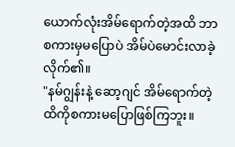ယောက်လုံးအိမ်ရောက်တဲ့အထိ ဘာစကားမှမပြောပဲ အိမ်ပဲမောင်းလာခဲ့လိုက်၏။
"နမ်ဂျွန်းနဲ့ ဆော့ဂျင် အိမ်ရောက်တဲ့ထိကိုစကားမပြောဖြစ်ကြဘူး။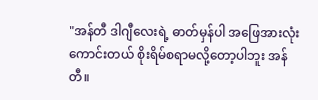"အန်တီ ဒါဂျီလေးရဲ့ ဓာတ်မှန်ပါ အဖြေအားလုံးကောင်းတယ် စိုးရိမ်စရာမလို့တော့ပါဘူး အန်တီ။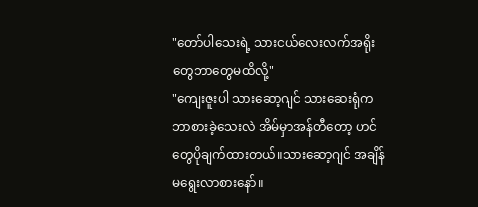"တော်ပါသေးရဲ့ သားငယ်လေးလက်အရိုးတွေဘာတွေမထိလို့"
"ကျေးဇူးပါ သားဆော့ဂျင် သားဆေးရုံကဘာစားခဲ့သေးလဲ အိမ်မှာအန်တီတော့ ဟင်တွေပိုချက်ထားတယ်။သားဆော့ဂျင် အချိန်မရွေးလာစားနော်။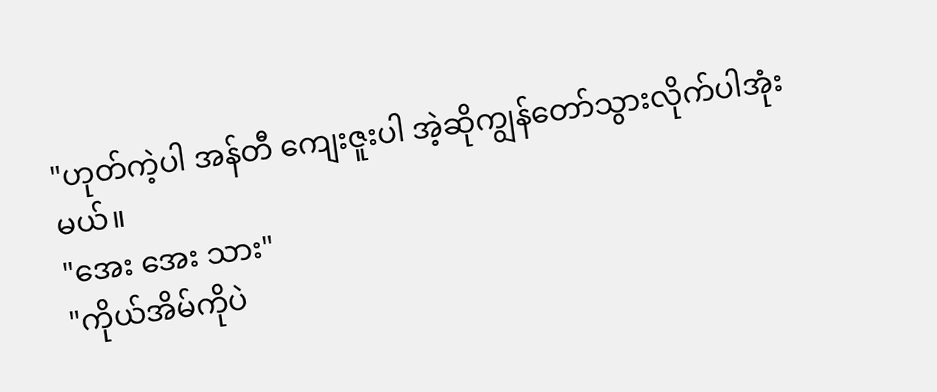"ဟုတ်ကဲ့ပါ အန်တီ ကျေးဇူးပါ အဲ့ဆိုကျွန်တော်သွားလိုက်ပါအုံးမယ်။
"အေး အေး သား"
"ကိုယ်အိမ်ကိုပဲ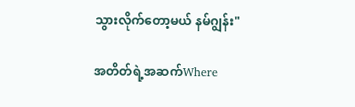သွားလိုက်တော့မယ် နမ်ဂျွန်း"

အတိတ်ရဲ့အဆက်Where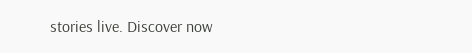stories live. Discover now